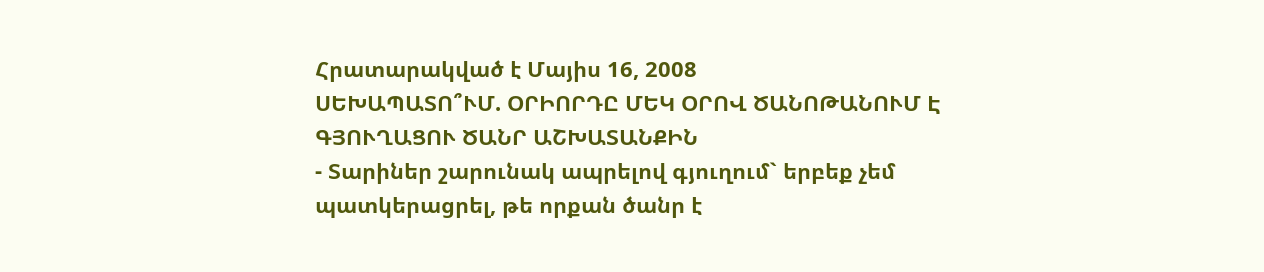Հրատարակված է Մայիս 16, 2008
ՍԵԽԱՊԱՏՈ՞ՒՄ. ՕՐԻՈՐԴԸ ՄԵԿ ՕՐՈՎ ԾԱՆՈԹԱՆՈՒՄ Է ԳՅՈՒՂԱՑՈՒ ԾԱՆՐ ԱՇԽԱՏԱՆՔԻՆ
- Տարիներ շարունակ ապրելով գյուղում` երբեք չեմ պատկերացրել, թե որքան ծանր է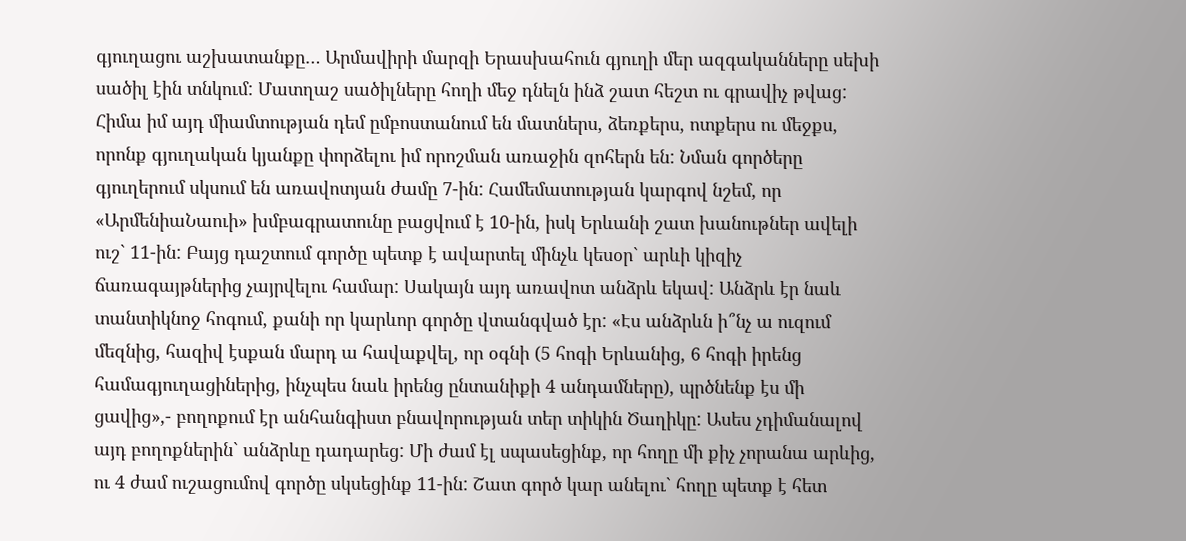գյուղացու աշխատանքը… Արմավիրի մարզի Երասխահուն գյուղի մեր ազգականները սեխի սածիլ էին տնկում: Մատղաշ սածիլները հողի մեջ դնելն ինձ շատ հեշտ ու գրավիչ թվաց: Հիմա իմ այդ միամտության դեմ ըմբոստանում են մատներս, ձեռքերս, ոտքերս ու մեջքս, որոնք գյուղական կյանքը փորձելու իմ որոշման առաջին զոհերն են: Նման գործերը գյուղերում սկսում են առավոտյան ժամը 7-ին: Համեմատության կարգով նշեմ, որ «ԱրմենիաՆաուի» խմբագրատունը բացվում է 10-ին, իսկ Երևանի շատ խանութներ ավելի ուշ` 11-ին: Բայց դաշտում գործը պետք է ավարտել մինչև կեսօր` արևի կիզիչ ճառագայթներից չայրվելու համար: Սակայն այդ առավոտ անձրև եկավ: Անձրև էր նաև տանտիկնոջ հոգում, քանի որ կարևոր գործը վտանգված էր: «Էս անձրևն ի՞նչ ա ուզում մեզնից, հազիվ էսքան մարդ ա հավաքվել, որ օգնի (5 հոգի Երևանից, 6 հոգի իրենց համագյուղացիներից, ինչպես նաև իրենց ընտանիքի 4 անդամները), պրծնենք էս մի ցավից»,- բողոքում էր անհանգիստ բնավորության տեր տիկին Ծաղիկը: Ասես չդիմանալով այդ բողոքներին` անձրևը դադարեց: Մի ժամ էլ սպասեցինք, որ հողը մի քիչ չորանա արևից, ու 4 ժամ ուշացումով գործը սկսեցինք 11-ին: Շատ գործ կար անելու` հողը պետք է հետ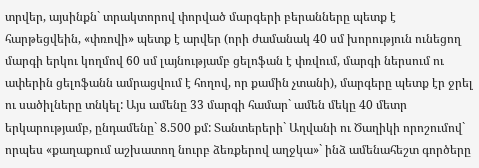տրվեր, այսինքն` տրակտորով փորված մարգերի բերանները պետք է հարթեցվեին, «փռովի» պետք է արվեր (որի ժամանակ 40 սմ խորություն ունեցող մարգի երկու կողմով 60 սմ լայնությամբ ցելոֆան է փռվում, մարգի ներսում ու ափերին ցելոֆանն ամրացվում է հողով, որ քամին չտանի), մարգերը պետք էր ջրել ու սածիլները տնկել: Այս ամենը 33 մարգի համար` ամեն մեկը 40 մետր երկարությամբ, ընդամենը` 8.500 քմ: Տանտերերի` Աղվանի ու Ծաղիկի որոշումով` որպես «քաղաքում աշխատող նուրբ ձեռքերով աղջկա»` ինձ ամենահեշտ գործերը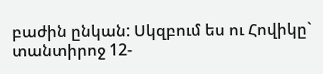բաժին ընկան: Սկզբում ես ու Հովիկը` տանտիրոջ 12-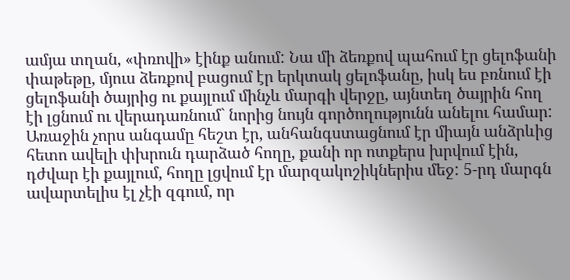ամյա տղան, «փռովի» էինք անում: Նա մի ձեռքով պահում էր ցելոֆանի փաթեթը, մյուս ձեռքով բացում էր երկտակ ցելոֆանը, իսկ ես բռնում էի ցելոֆանի ծայրից ու քայլում մինչև մարգի վերջը, այնտեղ ծայրին հող էի լցնում ու վերադառնում` նորից նույն գործողությունն անելու համար: Առաջին չորս անգամը հեշտ էր, անհանգստացնում էր միայն անձրևից հետո ավելի փխրուն դարձած հողը, քանի որ ոտքերս խրվում էին, դժվար էի քայլում, հողը լցվում էր մարզակոշիկներիս մեջ: 5-րդ մարգն ավարտելիս էլ չէի զգում, որ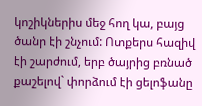կոշիկներիս մեջ հող կա, բայց ծանր էի շնչում: Ոտքերս հազիվ էի շարժում, երբ ծայրից բռնած քաշելով` փորձում էի ցելոֆանը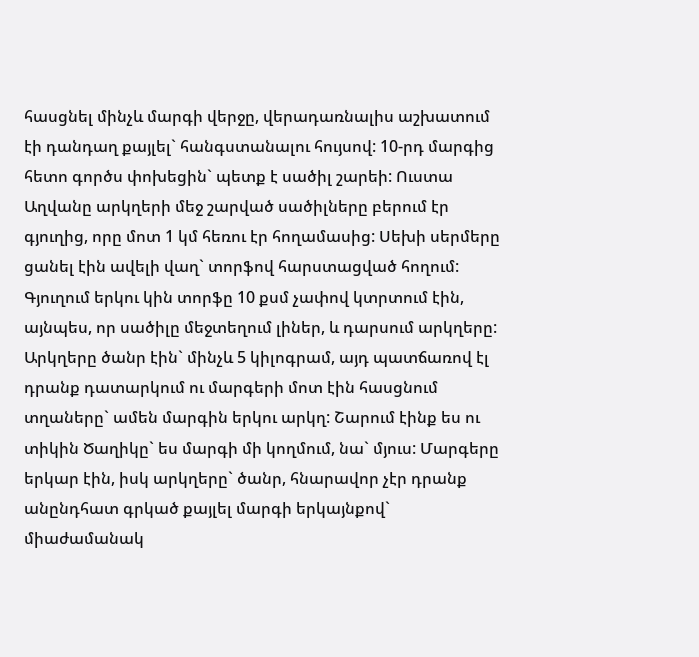հասցնել մինչև մարգի վերջը, վերադառնալիս աշխատում էի դանդաղ քայլել` հանգստանալու հույսով: 10-րդ մարգից հետո գործս փոխեցին` պետք է սածիլ շարեի: Ուստա Աղվանը արկղերի մեջ շարված սածիլները բերում էր գյուղից, որը մոտ 1 կմ հեռու էր հողամասից: Սեխի սերմերը ցանել էին ավելի վաղ` տորֆով հարստացված հողում: Գյուղում երկու կին տորֆը 10 քսմ չափով կտրտում էին, այնպես, որ սածիլը մեջտեղում լիներ, և դարսում արկղերը: Արկղերը ծանր էին` մինչև 5 կիլոգրամ, այդ պատճառով էլ դրանք դատարկում ու մարգերի մոտ էին հասցնում տղաները` ամեն մարգին երկու արկղ: Շարում էինք ես ու տիկին Ծաղիկը` ես մարգի մի կողմում, նա` մյուս: Մարգերը երկար էին, իսկ արկղերը` ծանր, հնարավոր չէր դրանք անընդհատ գրկած քայլել մարգի երկայնքով` միաժամանակ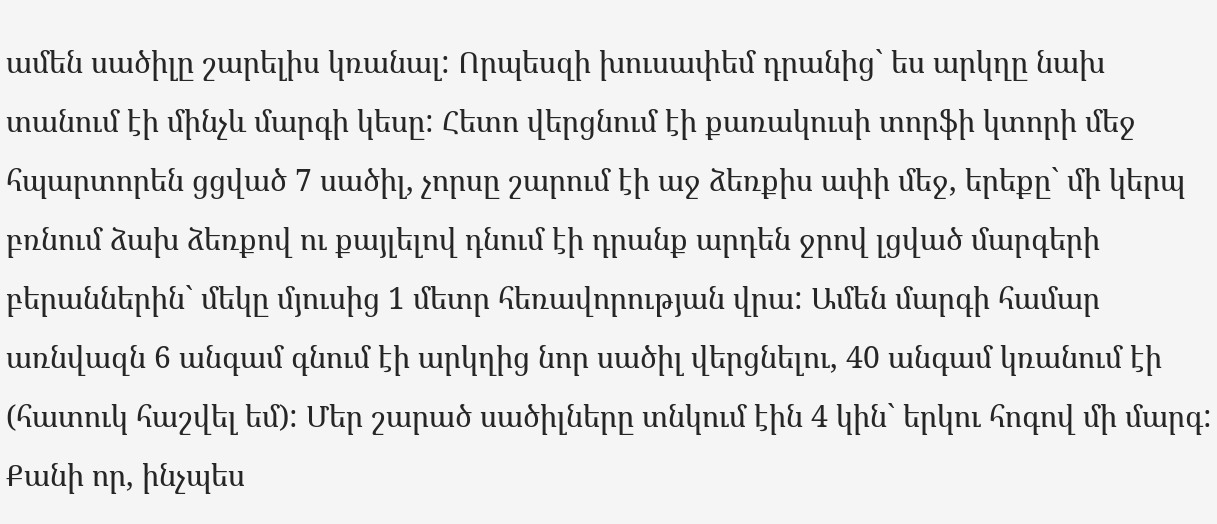ամեն սածիլը շարելիս կռանալ: Որպեսզի խուսափեմ դրանից` ես արկղը նախ տանում էի մինչև մարգի կեսը: Հետո վերցնում էի քառակուսի տորֆի կտորի մեջ հպարտորեն ցցված 7 սածիլ, չորսը շարում էի աջ ձեռքիս ափի մեջ, երեքը` մի կերպ բռնում ձախ ձեռքով ու քայլելով դնում էի դրանք արդեն ջրով լցված մարգերի բերաններին` մեկը մյուսից 1 մետր հեռավորության վրա: Ամեն մարգի համար առնվազն 6 անգամ գնում էի արկղից նոր սածիլ վերցնելու, 40 անգամ կռանում էի (հատուկ հաշվել եմ): Մեր շարած սածիլները տնկում էին 4 կին` երկու հոգով մի մարգ: Քանի որ, ինչպես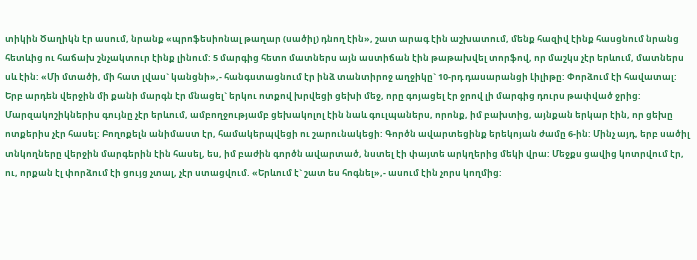տիկին Ծաղիկն էր ասում, նրանք «պրոֆեսիոնալ թաղար (սածիլ) դնող էին», շատ արագ էին աշխատում, մենք հազիվ էինք հասցնում նրանց հետևից ու հաճախ շնչակտուր էինք լինում: 5 մարգից հետո մատներս այն աստիճան էին թաթախվել տորֆով, որ մաշկս չէր երևում, մատներս սև էին: «Մի մտածի, մի հատ լվաս` կանցնի»,- հանգստացնում էր ինձ տանտիրոջ աղջիկը` 10-րդ դասարանցի Լիլիթը: Փորձում էի հավատալ: Երբ արդեն վերջին մի քանի մարգն էր մնացել` երկու ոտքով խրվեցի ցեխի մեջ, որը գոյացել էր ջրով լի մարգից դուրս թափված ջրից: Մարզակոշիկներիս գույնը չէր երևում, ամբողջությամբ ցեխակոլոլ էին նաև գուլպաներս, որոնք, իմ բախտից, այնքան երկար էին, որ ցեխը ոտքերիս չէր հասել: Բողոքելն անիմաստ էր, համակերպվեցի ու շարունակեցի: Գործն ավարտեցինք երեկոյան ժամը 6-ին: Մինչ այդ, երբ սածիլ տնկողները վերջին մարգերին էին հասել, ես, իմ բաժին գործն ավարտած, նստել էի փայտե արկղերից մեկի վրա: Մեջքս ցավից կոտրվում էր, ու, որքան էլ փորձում էի ցույց չտալ, չէր ստացվում. «Երևում է` շատ ես հոգնել»,- ասում էին չորս կողմից: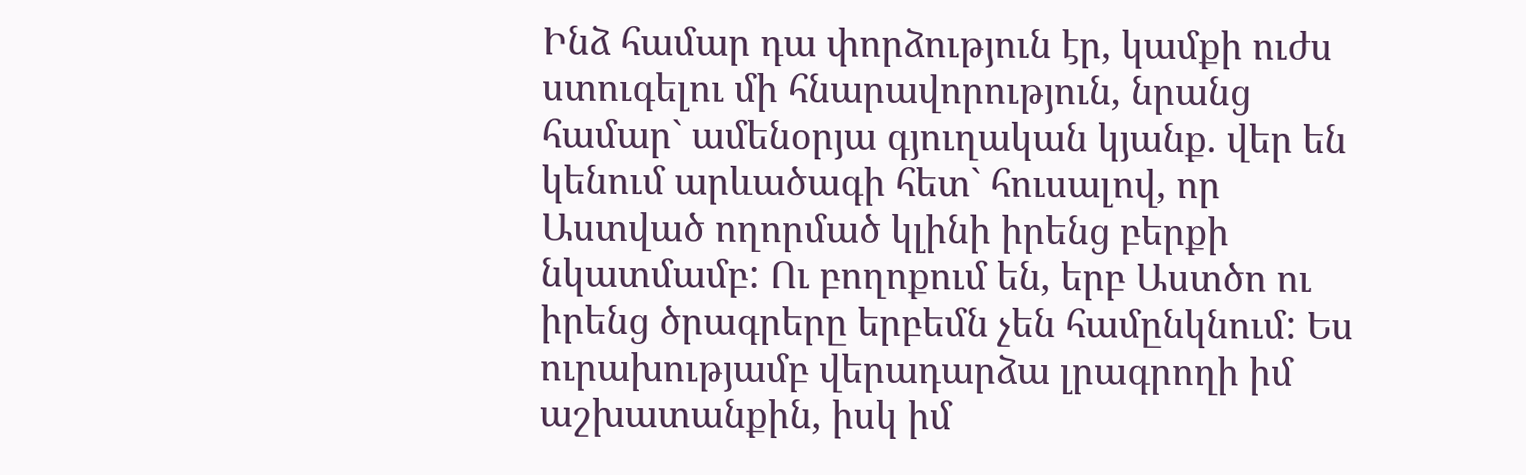Ինձ համար դա փորձություն էր, կամքի ուժս ստուգելու մի հնարավորություն, նրանց համար` ամենօրյա գյուղական կյանք. վեր են կենում արևածագի հետ` հուսալով, որ Աստված ողորմած կլինի իրենց բերքի նկատմամբ: Ու բողոքում են, երբ Աստծո ու իրենց ծրագրերը երբեմն չեն համընկնում: Ես ուրախությամբ վերադարձա լրագրողի իմ աշխատանքին, իսկ իմ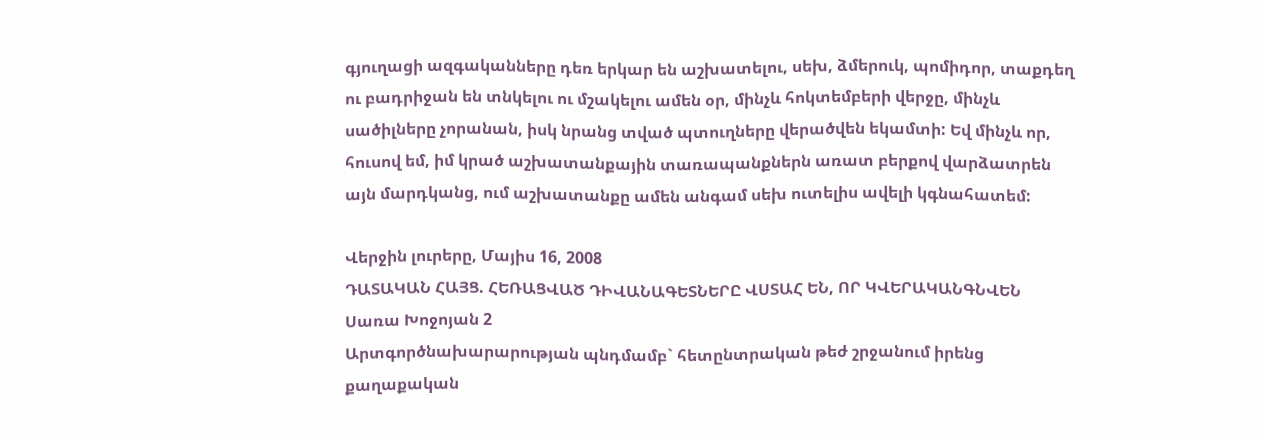գյուղացի ազգականները դեռ երկար են աշխատելու, սեխ, ձմերուկ, պոմիդոր, տաքդեղ ու բադրիջան են տնկելու ու մշակելու ամեն օր, մինչև հոկտեմբերի վերջը, մինչև սածիլները չորանան, իսկ նրանց տված պտուղները վերածվեն եկամտի: Եվ մինչև որ, հուսով եմ, իմ կրած աշխատանքային տառապանքներն առատ բերքով վարձատրեն այն մարդկանց, ում աշխատանքը ամեն անգամ սեխ ուտելիս ավելի կգնահատեմ:

Վերջին լուրերը, Մայիս 16, 2008
ԴԱՏԱԿԱՆ ՀԱՅՑ. ՀԵՌԱՑՎԱԾ ԴԻՎԱՆԱԳԵՏՆԵՐԸ ՎՍՏԱՀ ԵՆ, ՈՐ ԿՎԵՐԱԿԱՆԳՆՎԵՆ
Սառա Խոջոյան 2
Արտգործնախարարության պնդմամբ` հետընտրական թեժ շրջանում իրենց քաղաքական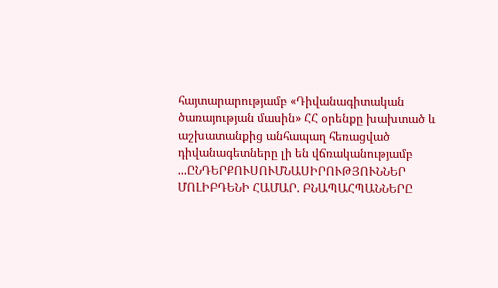հայտարարությամբ «Դիվանագիտական ծառայության մասին» ՀՀ օրենքը խախտած և աշխատանքից անհապաղ հեռացված դիվանագետները լի են վճռականությամբ ...ԸՆԴԵՐՔՈՒՍՈՒՄՆԱՍԻՐՈՒԹՅՈՒՆՆԵՐ ՄՈԼԻԲԴԵՆԻ ՀԱՄԱՐ. ԲՆԱՊԱՀՊԱՆՆԵՐԸ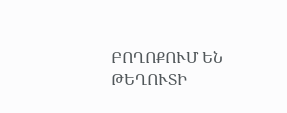ԲՈՂՈՔՈՒՄ ԵՆ ԹԵՂՈՒՏԻ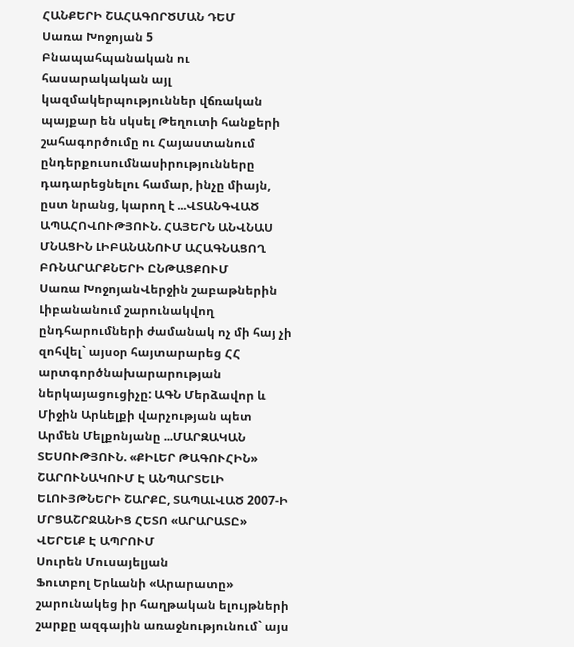ՀԱՆՔԵՐԻ ՇԱՀԱԳՈՐԾՄԱՆ ԴԵՄ
Սառա Խոջոյան 5
Բնապահպանական ու հասարակական այլ կազմակերպություններ վճռական պայքար են սկսել Թեղուտի հանքերի շահագործումը ու Հայաստանում ընդերքուսումնասիրությունները դադարեցնելու համար, ինչը միայն, ըստ նրանց, կարող է ...ՎՏԱՆԳՎԱԾ ԱՊԱՀՈՎՈՒԹՅՈՒՆ. ՀԱՅԵՐՆ ԱՆՎՆԱՍ ՄՆԱՑԻՆ ԼԻԲԱՆԱՆՈՒՄ ԱՀԱԳՆԱՑՈՂ ԲՌՆԱՐԱՐՔՆԵՐԻ ԸՆԹԱՑՔՈՒՄ
Սառա ԽոջոյանՎերջին շաբաթներին Լիբանանում շարունակվող ընդհարումների ժամանակ ոչ մի հայ չի զոհվել` այսօր հայտարարեց ՀՀ արտգործնախարարության ներկայացուցիչը: ԱԳՆ Մերձավոր և Միջին Արևելքի վարչության պետ Արմեն Մելքոնյանը ...ՄԱՐԶԱԿԱՆ ՏԵՍՈՒԹՅՈՒՆ. «ՔԻԼԵՐ ԹԱԳՈՒՀԻՆ» ՇԱՐՈՒՆԱԿՈՒՄ Է ԱՆՊԱՐՏԵԼԻ ԵԼՈՒՅԹՆԵՐԻ ՇԱՐՔԸ, ՏԱՊԱԼՎԱԾ 2007-Ի ՄՐՑԱՇՐՋԱՆԻՑ ՀԵՏՈ «ԱՐԱՐԱՏԸ» ՎԵՐԵԼՔ Է ԱՊՐՈՒՄ
Սուրեն Մուսայելյան
Ֆուտբոլ Երևանի «Արարատը» շարունակեց իր հաղթական ելույթների շարքը ազգային առաջնությունում` այս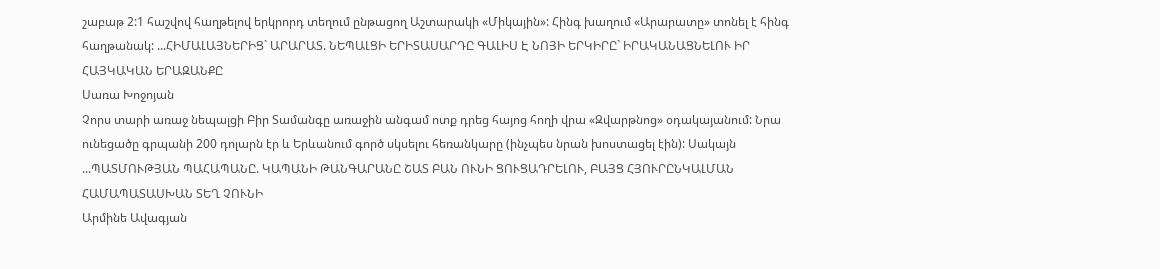շաբաթ 2:1 հաշվով հաղթելով երկրորդ տեղում ընթացող Աշտարակի «Միկային»: Հինգ խաղում «Արարատը» տոնել է հինգ հաղթանակ: ...ՀԻՄԱԼԱՅՆԵՐԻՑ` ԱՐԱՐԱՏ. ՆԵՊԱԼՑԻ ԵՐԻՏԱՍԱՐԴԸ ԳԱԼԻՍ Է ՆՈՅԻ ԵՐԿԻՐԸ` ԻՐԱԿԱՆԱՑՆԵԼՈՒ ԻՐ ՀԱՅԿԱԿԱՆ ԵՐԱԶԱՆՔԸ
Սառա Խոջոյան
Չորս տարի առաջ նեպալցի Բիր Տամանգը առաջին անգամ ոտք դրեց հայոց հողի վրա «Զվարթնոց» օդակայանում: Նրա ունեցածը գրպանի 200 դոլարն էր և Երևանում գործ սկսելու հեռանկարը (ինչպես նրան խոստացել էին): Սակայն ...ՊԱՏՄՈՒԹՅԱՆ ՊԱՀԱՊԱՆԸ. ԿԱՊԱՆԻ ԹԱՆԳԱՐԱՆԸ ՇԱՏ ԲԱՆ ՈՒՆԻ ՑՈՒՑԱԴՐԵԼՈՒ, ԲԱՅՑ ՀՅՈՒՐԸՆԿԱԼՄԱՆ ՀԱՄԱՊԱՏԱՍԽԱՆ ՏԵՂ ՉՈՒՆԻ
Արմինե Ավագյան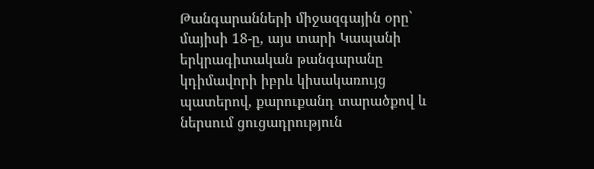Թանգարանների միջազգային օրը` մայիսի 18-ը, այս տարի Կապանի երկրագիտական թանգարանը կդիմավորի իբրև կիսակառույց պատերով, քարուքանդ տարածքով և ներսում ցուցադրություն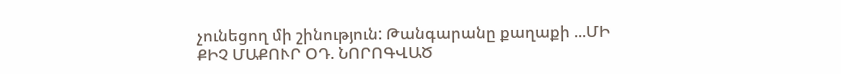չունեցող մի շինություն: Թանգարանը քաղաքի ...ՄԻ ՔԻՉ ՄԱՔՈՒՐ ՕԴ. ՆՈՐՈԳՎԱԾ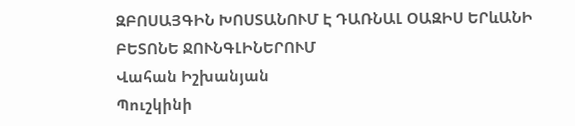ԶԲՈՍԱՅԳԻՆ ԽՈՍՏԱՆՈՒՄ Է ԴԱՌՆԱԼ ՕԱԶԻՍ ԵՐևԱՆԻ ԲԵՏՈՆԵ ՋՈՒՆԳԼԻՆԵՐՈՒՄ
Վահան Իշխանյան
Պուշկինի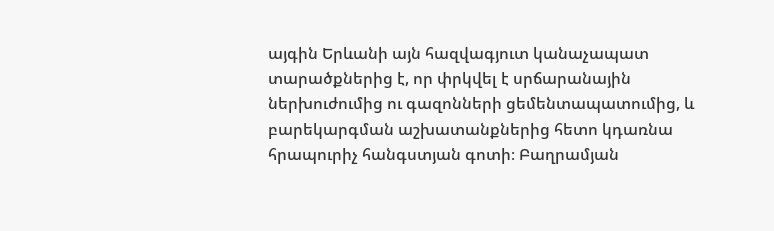այգին Երևանի այն հազվագյուտ կանաչապատ տարածքներից է, որ փրկվել է սրճարանային ներխուժումից ու գազոնների ցեմենտապատումից, և բարեկարգման աշխատանքներից հետո կդառնա հրապուրիչ հանգստյան գոտի։ Բաղրամյան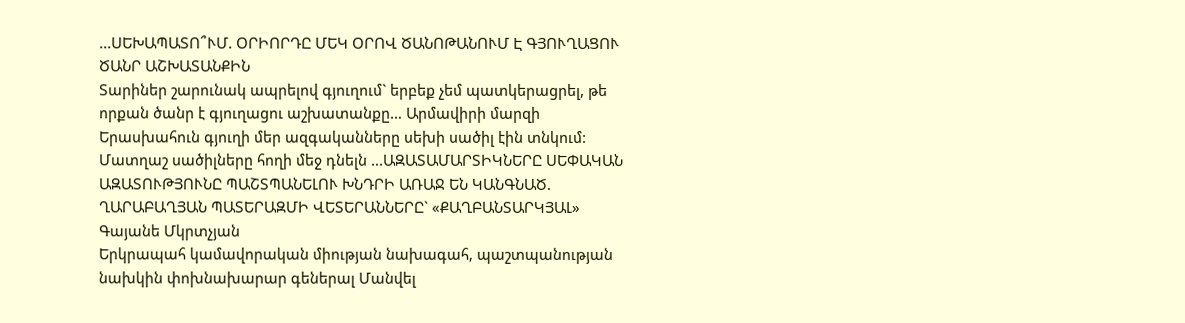...ՍԵԽԱՊԱՏՈ՞ՒՄ. ՕՐԻՈՐԴԸ ՄԵԿ ՕՐՈՎ ԾԱՆՈԹԱՆՈՒՄ Է ԳՅՈՒՂԱՑՈՒ ԾԱՆՐ ԱՇԽԱՏԱՆՔԻՆ
Տարիներ շարունակ ապրելով գյուղում` երբեք չեմ պատկերացրել, թե որքան ծանր է գյուղացու աշխատանքը… Արմավիրի մարզի Երասխահուն գյուղի մեր ազգականները սեխի սածիլ էին տնկում: Մատղաշ սածիլները հողի մեջ դնելն ...ԱԶԱՏԱՄԱՐՏԻԿՆԵՐԸ ՍԵՓԱԿԱՆ ԱԶԱՏՈՒԹՅՈՒՆԸ ՊԱՇՏՊԱՆԵԼՈՒ ԽՆԴՐԻ ԱՌԱՋ ԵՆ ԿԱՆԳՆԱԾ. ՂԱՐԱԲԱՂՅԱՆ ՊԱՏԵՐԱԶՄԻ ՎԵՏԵՐԱՆՆԵՐԸ` «ՔԱՂԲԱՆՏԱՐԿՅԱԼ»
Գայանե Մկրտչյան
Երկրապահ կամավորական միության նախագահ, պաշտպանության նախկին փոխնախարար գեներալ Մանվել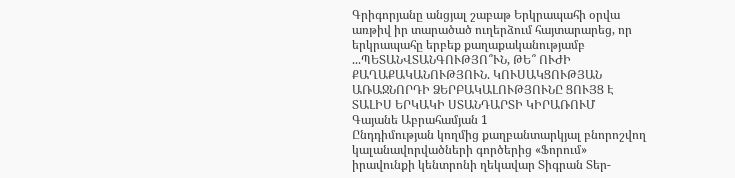Գրիգորյանը անցյալ շաբաթ Երկրապահի օրվա առթիվ իր տարածած ուղերձում հայտարարեց, որ երկրապահը երբեք քաղաքականությամբ ...ՊԵՏԱՆՎՏԱՆԳՈՒԹՅՈ՞ՒՆ, ԹԵ՞ ՈՒԺԻ ՔԱՂԱՔԱԿԱՆՈՒԹՅՈՒՆ. ԿՈՒՍԱԿՑՈՒԹՅԱՆ ԱՌԱՋՆՈՐԴԻ ՁԵՐԲԱԿԱԼՈՒԹՅՈՒՆԸ ՑՈՒՅՑ Է ՏԱԼԻՍ ԵՐԿԱԿԻ ՍՏԱՆԴԱՐՏԻ ԿԻՐԱՌՈՒՄ
Գայանե Աբրահամյան 1
Ընդդիմության կողմից քաղբանտարկյալ բնորոշվող կալանավորվածների գործերից «Ֆորում» իրավունքի կենտրոնի ղեկավար Տիգրան Տեր-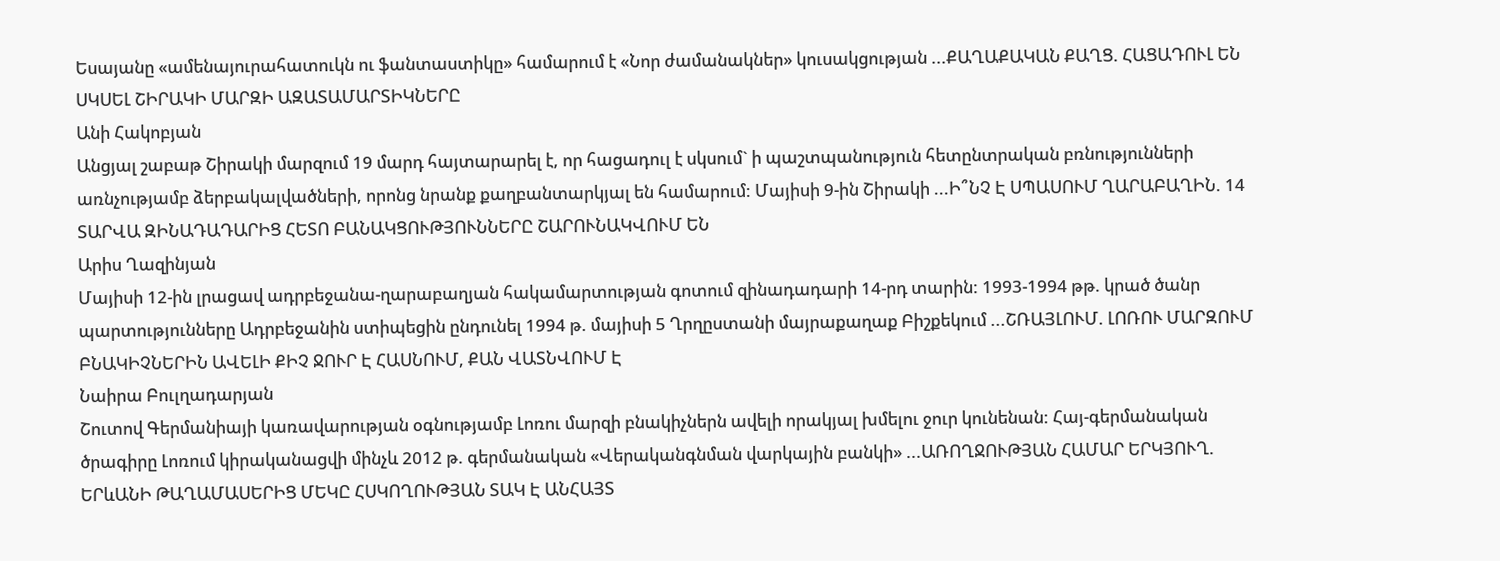Եսայանը «ամենայուրահատուկն ու ֆանտաստիկը» համարում է «Նոր ժամանակներ» կուսակցության ...ՔԱՂԱՔԱԿԱՆ ՔԱՂՑ. ՀԱՑԱԴՈՒԼ ԵՆ ՍԿՍԵԼ ՇԻՐԱԿԻ ՄԱՐԶԻ ԱԶԱՏԱՄԱՐՏԻԿՆԵՐԸ
Անի Հակոբյան
Անցյալ շաբաթ Շիրակի մարզում 19 մարդ հայտարարել է, որ հացադուլ է սկսում` ի պաշտպանություն հետընտրական բռնությունների առնչությամբ ձերբակալվածների, որոնց նրանք քաղբանտարկյալ են համարում: Մայիսի 9-ին Շիրակի ...Ի՞ՆՉ Է ՍՊԱՍՈՒՄ ՂԱՐԱԲԱՂԻՆ. 14 ՏԱՐՎԱ ԶԻՆԱԴԱԴԱՐԻՑ ՀԵՏՈ ԲԱՆԱԿՑՈՒԹՅՈՒՆՆԵՐԸ ՇԱՐՈՒՆԱԿՎՈՒՄ ԵՆ
Արիս Ղազինյան
Մայիսի 12-ին լրացավ ադրբեջանա-ղարաբաղյան հակամարտության գոտում զինադադարի 14-րդ տարին: 1993-1994 թթ. կրած ծանր պարտությունները Ադրբեջանին ստիպեցին ընդունել 1994 թ. մայիսի 5 Ղրղըստանի մայրաքաղաք Բիշքեկում ...ՇՌԱՅԼՈՒՄ. ԼՈՌՈՒ ՄԱՐԶՈՒՄ ԲՆԱԿԻՉՆԵՐԻՆ ԱՎԵԼԻ ՔԻՉ ՋՈՒՐ Է ՀԱՍՆՈՒՄ, ՔԱՆ ՎԱՏՆՎՈՒՄ Է
Նաիրա Բուլղադարյան
Շուտով Գերմանիայի կառավարության օգնությամբ Լոռու մարզի բնակիչներն ավելի որակյալ խմելու ջուր կունենան: Հայ-գերմանական ծրագիրը Լոռում կիրականացվի մինչև 2012 թ. գերմանական «Վերականգնման վարկային բանկի» ...ԱՌՈՂՋՈՒԹՅԱՆ ՀԱՄԱՐ ԵՐԿՅՈՒՂ. ԵՐևԱՆԻ ԹԱՂԱՄԱՍԵՐԻՑ ՄԵԿԸ ՀՍԿՈՂՈՒԹՅԱՆ ՏԱԿ Է ԱՆՀԱՅՏ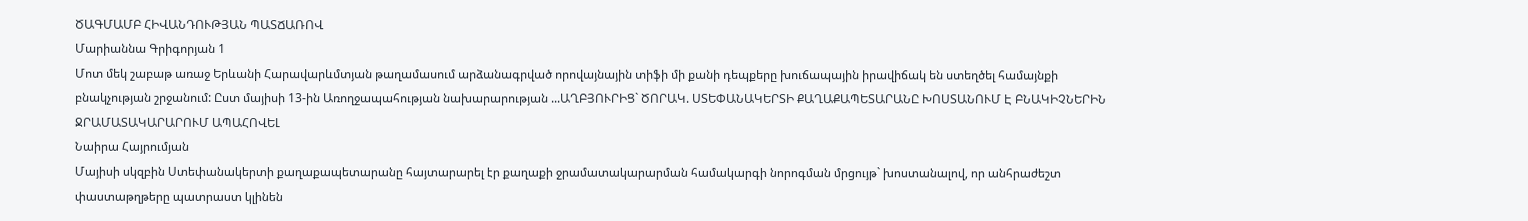ԾԱԳՄԱՄԲ ՀԻՎԱՆԴՈՒԹՅԱՆ ՊԱՏՃԱՌՈՎ
Մարիաննա Գրիգորյան 1
Մոտ մեկ շաբաթ առաջ Երևանի Հարավարևմտյան թաղամասում արձանագրված որովայնային տիֆի մի քանի դեպքերը խուճապային իրավիճակ են ստեղծել համայնքի բնակչության շրջանում: Ըստ մայիսի 13-ին Առողջապահության նախարարության ...ԱՂԲՅՈՒՐԻՑ` ԾՈՐԱԿ. ՍՏԵՓԱՆԱԿԵՐՏԻ ՔԱՂԱՔԱՊԵՏԱՐԱՆԸ ԽՈՍՏԱՆՈՒՄ Է ԲՆԱԿԻՉՆԵՐԻՆ ՋՐԱՄԱՏԱԿԱՐԱՐՈՒՄ ԱՊԱՀՈՎԵԼ
Նաիրա Հայրումյան
Մայիսի սկզբին Ստեփանակերտի քաղաքապետարանը հայտարարել էր քաղաքի ջրամատակարարման համակարգի նորոգման մրցույթ` խոստանալով, որ անհրաժեշտ փաստաթղթերը պատրաստ կլինեն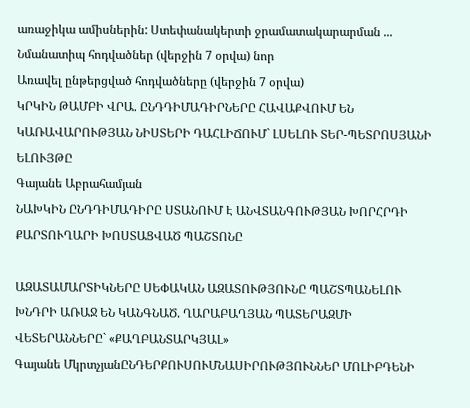առաջիկա ամիսներին: Ստեփանակերտի ջրամատակարարման ...
Նմանատիպ հոդվածներ (վերջին 7 օրվա) նոր
Առավել ընթերցված հոդվածները (վերջին 7 օրվա)
ԿՐԿԻՆ ԹԱՄԲԻ ՎՐԱ. ԸՆԴԴԻՄԱԴԻՐՆԵՐԸ ՀԱՎԱՔՎՈՒՄ ԵՆ ԿԱՌԱՎԱՐՈՒԹՅԱՆ ՆԻՍՏԵՐԻ ԴԱՀԼԻՃՈՒՄ` ԼՍԵԼՈՒ ՏԵՐ-ՊԵՏՐՈՍՅԱՆԻ ԵԼՈՒՅԹԸ
Գայանե Աբրահամյան
ՆԱԽԿԻՆ ԸՆԴԴԻՄԱԴԻՐԸ ՍՏԱՆՈՒՄ Է ԱՆՎՏԱՆԳՈՒԹՅԱՆ ԽՈՐՀՐԴԻ ՔԱՐՏՈՒՂԱՐԻ ԽՈՍՏԱՑՎԱԾ ՊԱՇՏՈՆԸ

ԱԶԱՏԱՄԱՐՏԻԿՆԵՐԸ ՍԵՓԱԿԱՆ ԱԶԱՏՈՒԹՅՈՒՆԸ ՊԱՇՏՊԱՆԵԼՈՒ ԽՆԴՐԻ ԱՌԱՋ ԵՆ ԿԱՆԳՆԱԾ. ՂԱՐԱԲԱՂՅԱՆ ՊԱՏԵՐԱԶՄԻ ՎԵՏԵՐԱՆՆԵՐԸ` «ՔԱՂԲԱՆՏԱՐԿՅԱԼ»
Գայանե ՄկրտչյանԸՆԴԵՐՔՈՒՍՈՒՄՆԱՍԻՐՈՒԹՅՈՒՆՆԵՐ ՄՈԼԻԲԴԵՆԻ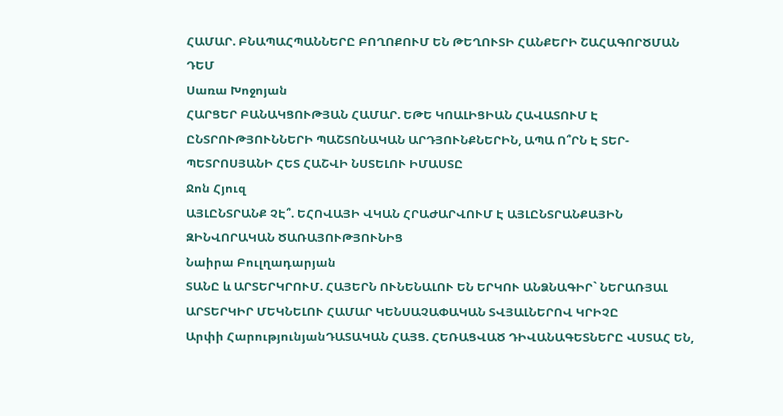ՀԱՄԱՐ. ԲՆԱՊԱՀՊԱՆՆԵՐԸ ԲՈՂՈՔՈՒՄ ԵՆ ԹԵՂՈՒՏԻ ՀԱՆՔԵՐԻ ՇԱՀԱԳՈՐԾՄԱՆ ԴԵՄ
Սառա Խոջոյան
ՀԱՐՑԵՐ ԲԱՆԱԿՑՈՒԹՅԱՆ ՀԱՄԱՐ. ԵԹԵ ԿՈԱԼԻՑԻԱՆ ՀԱՎԱՏՈՒՄ Է ԸՆՏՐՈՒԹՅՈՒՆՆԵՐԻ ՊԱՇՏՈՆԱԿԱՆ ԱՐԴՅՈՒՆՔՆԵՐԻՆ, ԱՊԱ Ո՞ՐՆ Է ՏԵՐ-ՊԵՏՐՈՍՅԱՆԻ ՀԵՏ ՀԱՇՎԻ ՆՍՏԵԼՈՒ ԻՄԱՍՏԸ
Ջոն Հյուզ
ԱՅԼԸՆՏՐԱՆՔ ՉԷ՞. ԵՀՈՎԱՅԻ ՎԿԱՆ ՀՐԱԺԱՐՎՈՒՄ Է ԱՅԼԸՆՏՐԱՆՔԱՅԻՆ ԶԻՆՎՈՐԱԿԱՆ ԾԱՌԱՅՈՒԹՅՈՒՆԻՑ
Նաիրա Բուլղադարյան
ՏԱՆԸ և ԱՐՏԵՐԿՐՈՒՄ. ՀԱՅԵՐՆ ՈՒՆԵՆԱԼՈՒ ԵՆ ԵՐԿՈՒ ԱՆՁՆԱԳԻՐ` ՆԵՐԱՌՅԱԼ ԱՐՏԵՐԿԻՐ ՄԵԿՆԵԼՈՒ ՀԱՄԱՐ ԿԵՆՍԱՉԱՓԱԿԱՆ ՏՎՅԱԼՆԵՐՈՎ ԿՐԻՉԸ
Արփի ՀարությունյանԴԱՏԱԿԱՆ ՀԱՅՑ. ՀԵՌԱՑՎԱԾ ԴԻՎԱՆԱԳԵՏՆԵՐԸ ՎՍՏԱՀ ԵՆ,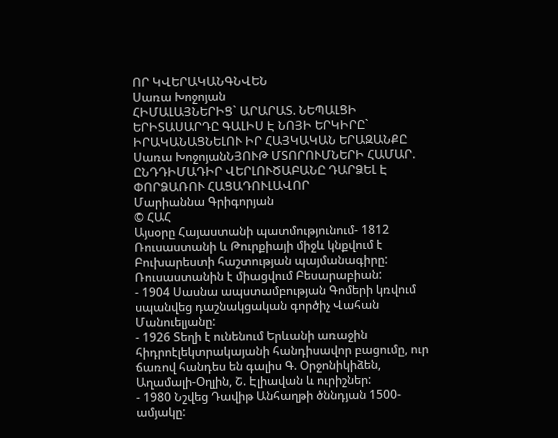ՈՐ ԿՎԵՐԱԿԱՆԳՆՎԵՆ
Սառա Խոջոյան
ՀԻՄԱԼԱՅՆԵՐԻՑ` ԱՐԱՐԱՏ. ՆԵՊԱԼՑԻ ԵՐԻՏԱՍԱՐԴԸ ԳԱԼԻՍ Է ՆՈՅԻ ԵՐԿԻՐԸ` ԻՐԱԿԱՆԱՑՆԵԼՈՒ ԻՐ ՀԱՅԿԱԿԱՆ ԵՐԱԶԱՆՔԸ
Սառա ԽոջոյանՆՅՈՒԹ ՄՏՈՐՈՒՄՆԵՐԻ ՀԱՄԱՐ. ԸՆԴԴԻՄԱԴԻՐ ՎԵՐԼՈՒԾԱԲԱՆԸ ԴԱՐՁԵԼ Է ՓՈՐՁԱՌՈՒ ՀԱՑԱԴՈՒԼԱՎՈՐ
Մարիաննա Գրիգորյան
© ՀԱՀ
Այսօրը Հայաստանի պատմությունում- 1812 Ռուսաստանի և Թուրքիայի միջև կնքվում է Բուխարեստի հաշտության պայմանագիրը: Ռուսաստանին է միացվում Բեսարաբիան:
- 1904 Սասնա ապստամբության Գոմերի կռվում սպանվեց դաշնակցական գործիչ Վահան Մանուելյանը:
- 1926 Տեղի է ունենում Երևանի առաջին հիդրոէլեկտրակայանի հանդիսավոր բացումը, ուր ճառով հանդես են գալիս Գ. Օրջոնիկիձեն, Աղամալի-Օղլին, Շ. Էլիավան և ուրիշներ:
- 1980 Նշվեց Դավիթ Անհաղթի ծննդյան 1500-ամյակը: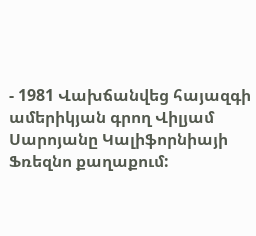- 1981 Վախճանվեց հայազգի ամերիկյան գրող Վիլյամ Սարոյանը Կալիֆորնիայի Ֆռեզնո քաղաքում: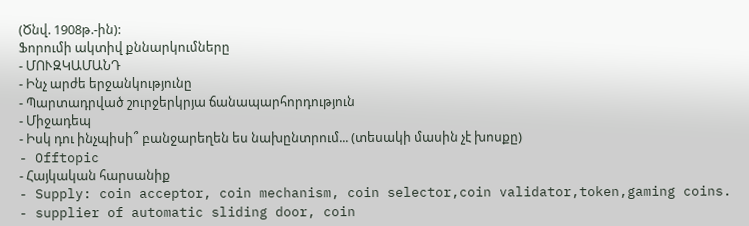(Ծնվ. 1908թ.-ին):
Ֆորումի ակտիվ քննարկումները
- ՄՈՒԶԿԱՄԱՆԴ
- Ինչ արժե երջանկությունը
- Պարտադրված շուրջերկրյա ճանապարհորդություն
- Միջադեպ
- Իսկ դու ինչպիսի՞ բանջարեղեն ես նախընտրում... (տեսակի մասին չէ խոսքը)
- Offtopic
- Հայկական հարսանիք
- Supply: coin acceptor, coin mechanism, coin selector,coin validator,token,gaming coins.
- supplier of automatic sliding door, coin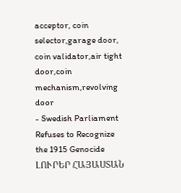acceptor, coin selector,garage door, coin validator,air tight door,coin mechanism,revolving door
- Swedish Parliament Refuses to Recognize the 1915 Genocide
ԼՈՒՐԵՐ ՀԱՅԱՍՏԱՆ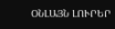ՕՆԼԱՅՆ ԼՈՒՐԵՐ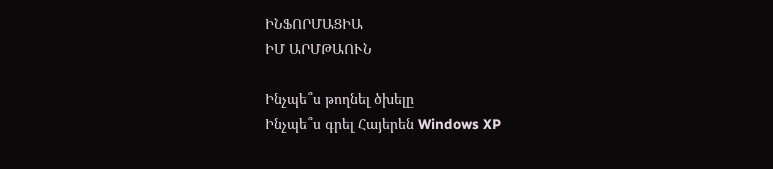ԻՆՖՈՐՄԱՑԻԱ
ԻՄ ԱՐՄԹԱՈՒՆ

Ինչպե՞ս թողնել ծխելը
Ինչպե՞ս գրել Հայերեն Windows XP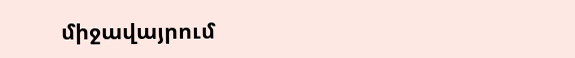միջավայրում